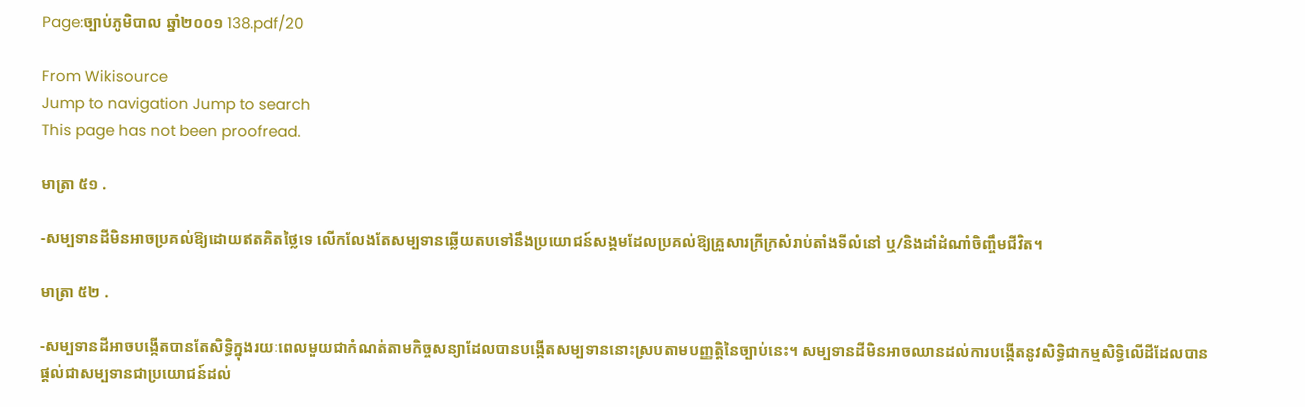Page:ច្បាប់ភូមិបាល ឆ្នាំ២០០១ 138.pdf/20

From Wikisource
Jump to navigation Jump to search
This page has not been proofread.

មាត្រា ៥១ .

-សម្បទានដីមិនអាចប្រគល់ឱ្យដោយឥតគិតថ្លៃទេ លើកលែងតែសម្បទានឆ្លើយតបទៅនឹងប្រយោជន៍សង្គមដែលប្រគល់ឱ្យគ្រួសារក្រីក្រសំរាប់តាំងទីលំនៅ ឬ/និងដាំដំណាំចិញ្ចឹមជីវិត។

មាត្រា ៥២ .

-សម្បទានដីអាចបង្កើតបានតែសិទ្ធិក្នុងរយៈពេលមួយជាកំណត់តាមកិច្ចសន្យាដែលបានបង្កើតសម្បទាននោះស្របតាមបញ្ញត្តិនៃច្បាប់នេះ។ សម្បទានដីមិនអាចឈានដល់ការបង្កើតនូវសិទ្ធិជាកម្មសិទ្ធិលើដីដែលបានផ្ដល់ជាសម្បទានជាប្រយោជន៍ដល់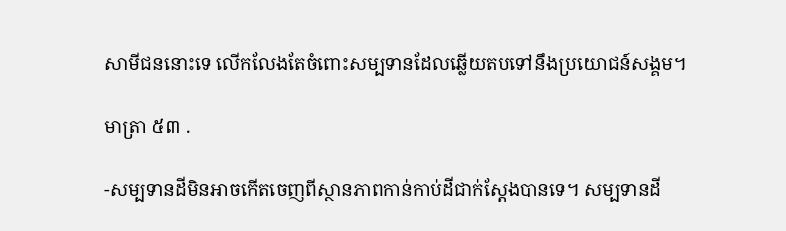សាមីជននោះទេ លើកលែងតែចំពោះសម្បទានដែលឆ្លើយតបទៅនឹងប្រយោជន៍សង្គម។

មាត្រា ៥៣ .

-សម្បទានដីមិនអាចកើតចេញពីស្ថានភាពកាន់កាប់ដីជាក់ស្ដែងបានទេ។ សម្បទានដី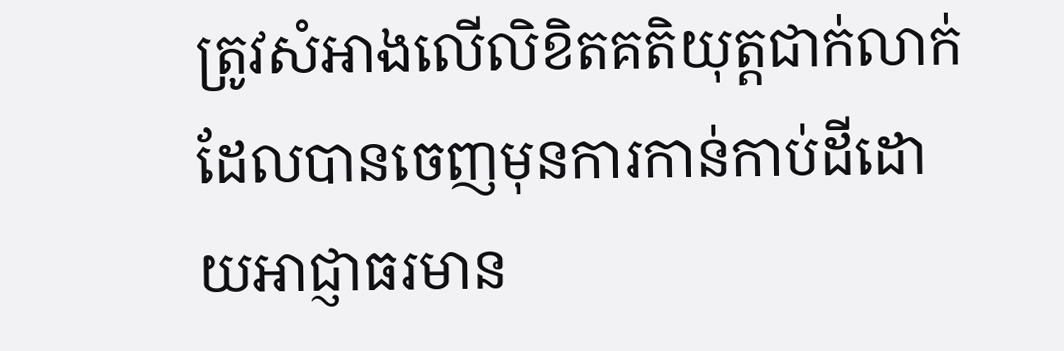ត្រូវសំអាងលើលិខិតគតិយុត្តជាក់លាក់ដែលបានចេញមុនការកាន់កាប់ដីដោយអាជ្ញាធរមាន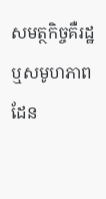សមត្ថកិច្ចគឺរដ្ឋឬសមូហភាពដែន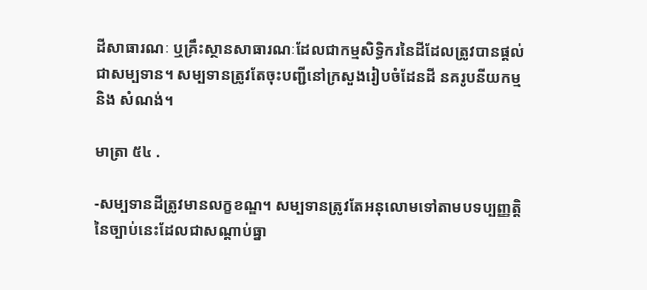ដីសាធារណៈ ឬគ្រឹះស្ថានសាធារណៈដែលជាកម្មសិទ្ធិករនៃដីដែលត្រូវបានផ្ដល់ជាសម្បទាន។ សម្បទានត្រូវតែចុះបញ្ជីនៅក្រសួងរៀបចំដែនដី នគរូបនីយកម្ម និង សំណង់។

មាត្រា ៥៤ .

-សម្បទានដីត្រូវមានលក្ខខណ្ឌ។ សម្បទានត្រូវតែអនុលោមទៅតាមបទប្បញ្ញត្តិនៃច្បាប់នេះដែលជាសណ្ដាប់ធ្នា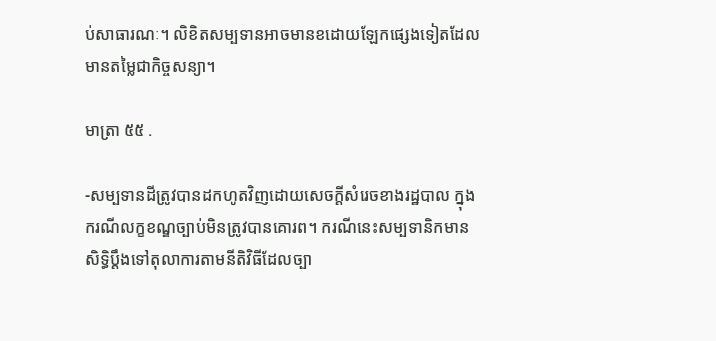ប់សាធារណៈ។ លិខិតសម្បទានអាចមានខដោយឡែកផ្សេងទៀតដែលមានតម្លៃជាកិច្ចសន្យា។

មាត្រា ៥៥ .

-សម្បទានដីត្រូវបានដកហូតវិញដោយសេចក្ដីសំរេចខាងរដ្ឋបាល ក្នុងករណីលក្ខខណ្ឌច្បាប់មិនត្រូវបានគោរព។ ករណីនេះសម្បទានិកមានសិទ្ធិប្ដឹងទៅតុលាការតាមនីតិវិធីដែលច្បា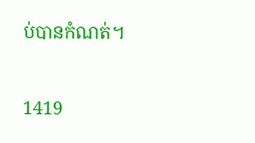ប់បានកំណត់។


1419